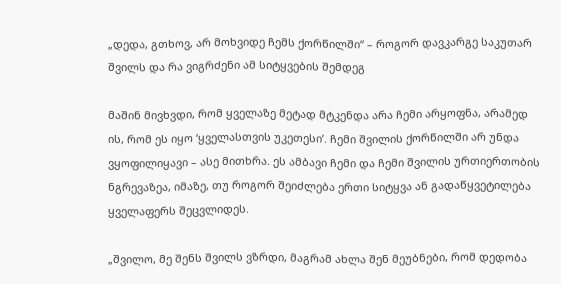„დედა, გთხოვ, არ მოხვიდე ჩემს ქორწილში“ – როგორ დავკარგე საკუთარ შვილს და რა ვიგრძენი ამ სიტყვების შემდეგ

მაშინ მივხვდი, რომ ყველაზე მეტად მტკენდა არა ჩემი არყოფნა, არამედ ის, რომ ეს იყო ‘ყველასთვის უკეთესი’. ჩემი შვილის ქორწილში არ უნდა ვყოფილიყავი – ასე მითხრა. ეს ამბავი ჩემი და ჩემი შვილის ურთიერთობის ნგრევაზეა, იმაზე, თუ როგორ შეიძლება ერთი სიტყვა ან გადაწყვეტილება ყველაფერს შეცვლიდეს.

„შვილო, მე შენს შვილს ვზრდი, მაგრამ ახლა შენ მეუბნები, რომ დედობა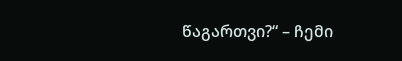წაგართვი?“ – ჩემი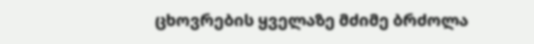ცხოვრების ყველაზე მძიმე ბრძოლა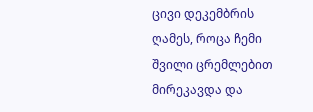ცივი დეკემბრის ღამეს, როცა ჩემი შვილი ცრემლებით მირეკავდა და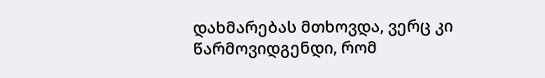დახმარებას მთხოვდა, ვერც კი წარმოვიდგენდი, რომ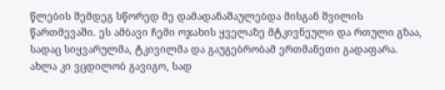წლების შემდეგ სწორედ მე დამადანაშაულებდა მისგან შვილის წართმევაში. ეს ამბავი ჩემი ოჯახის ყველაზე მტკივნეული და რთული გზაა, სადაც სიყვარულმა, ტკივილმა და გაუგებრობამ ერთმანეთი გადაფარა. ახლა კი ვცდილობ გავიგო, სად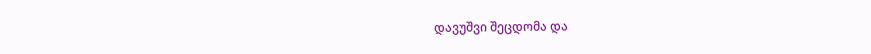დავუშვი შეცდომა და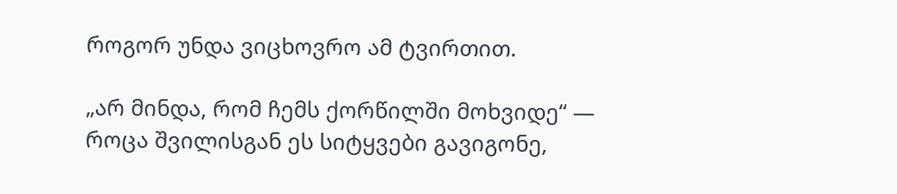როგორ უნდა ვიცხოვრო ამ ტვირთით.

„არ მინდა, რომ ჩემს ქორწილში მოხვიდე“ — როცა შვილისგან ეს სიტყვები გავიგონე,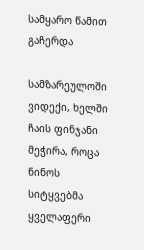სამყარო წამით გაჩერდა

სამზარეულოში ვიდექი, ხელში ჩაის ფინჯანი მეჭირა, როცა ნინოს სიტყვებმა ყველაფერი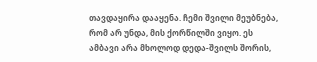თავდაყირა დააყენა. ჩემი შვილი მეუბნება, რომ არ უნდა, მის ქორწილში ვიყო. ეს ამბავი არა მხოლოდ დედა-შვილს შორის,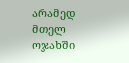არამედ მთელ ოჯახში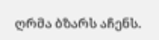ღრმა ბზარს აჩენს.